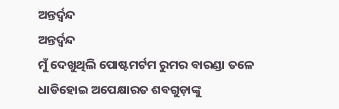ଅନ୍ତର୍ଦ୍ୱନ୍ଦ
ଅନ୍ତର୍ଦ୍ୱନ୍ଦ
ମୁଁ ଦେଖୁଥିଲି ପୋଷ୍ଟମର୍ଟମ ରୁମର ବାରଣ୍ଡା ତଳେ ଧାଡିହୋଇ ଅପେକ୍ଷାରତ ଶବଗୁଡ଼ାଙ୍କୁ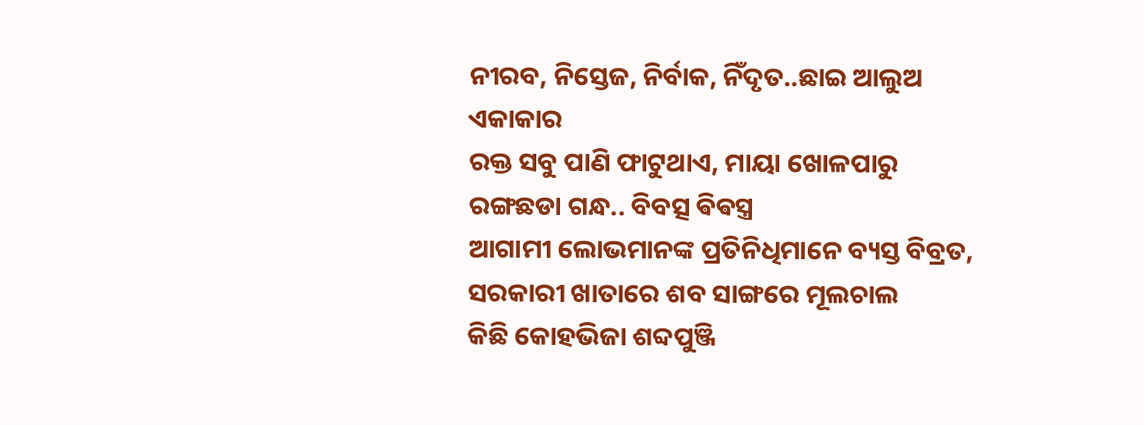ନୀରବ, ନିସ୍ତେଜ, ନିର୍ବାକ, ନିଁଦୃତ..ଛାଇ ଆଲୁଅ ଏକାକାର
ରକ୍ତ ସବୁ ପାଣି ଫାଟୁଥାଏ, ମାୟା ଖୋଳପାରୁ ରଙ୍ଗଛଡା ଗନ୍ଧ.. ବିବତ୍ସ ଵିଵସ୍ତ୍ର
ଆଗାମୀ ଲୋଭମାନଙ୍କ ପ୍ରତିନିଧିମାନେ ବ୍ୟସ୍ତ ବିବ୍ରତ, ସରକାରୀ ଖାତାରେ ଶବ ସାଙ୍ଗରେ ମୂଲଚାଲ
କିଛି କୋହଭିଜା ଶବ୍ଦପୁଞ୍ଜି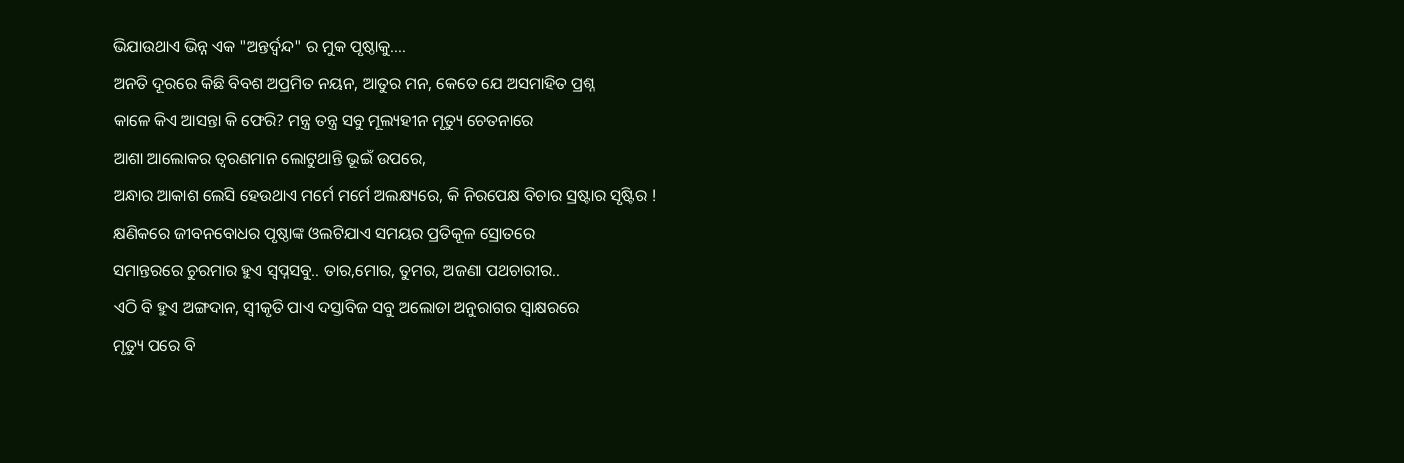ଭିଯାଉଥାଏ ଭିନ୍ନ ଏକ "ଅନ୍ତର୍ଦ୍ୱନ୍ଦ" ର ମୁକ ପୃଷ୍ଠାକୁ....
ଅନତି ଦୂରରେ କିଛି ବିବଶ ଅପ୍ରମିତ ନୟନ, ଆତୁର ମନ, କେତେ ଯେ ଅସମାହିତ ପ୍ରଶ୍ନ
କାଳେ କିଏ ଆସନ୍ତା କି ଫେରି? ମନ୍ତ୍ର ତନ୍ତ୍ର ସବୁ ମୂଲ୍ୟହୀନ ମୃତ୍ୟୁ ଚେତନାରେ
ଆଶା ଆଲୋକର ତ୍ୱରଣମାନ ଲୋଟୁଥାନ୍ତି ଭୂଇଁ ଉପରେ,
ଅନ୍ଧାର ଆକାଶ ଲେସି ହେଉଥାଏ ମର୍ମେ ମର୍ମେ ଅଲକ୍ଷ୍ୟରେ, କି ନିରପେକ୍ଷ ବିଚାର ସ୍ରଷ୍ଟାର ସୃଷ୍ଟିର !
କ୍ଷଣିକରେ ଜୀବନବୋଧର ପୃଷ୍ଠାଙ୍କ ଓଲଟିଯାଏ ସମୟର ପ୍ରତିକୂଳ ସ୍ରୋତରେ
ସମାନ୍ତରରେ ଚୁରମାର ହୁଏ ସ୍ବପ୍ନସବୁ.. ତାର,ମୋର, ତୁମର, ଅଜଣା ପଥଚାରୀର..
ଏଠି ବି ହୁଏ ଅଙ୍ଗଦାନ, ସ୍ଵୀକୃତି ପାଏ ଦସ୍ତାବିଜ ସବୁ ଅଲୋଡା ଅନୁରାଗର ସ୍ୱାକ୍ଷରରେ
ମୃତ୍ୟୁ ପରେ ବି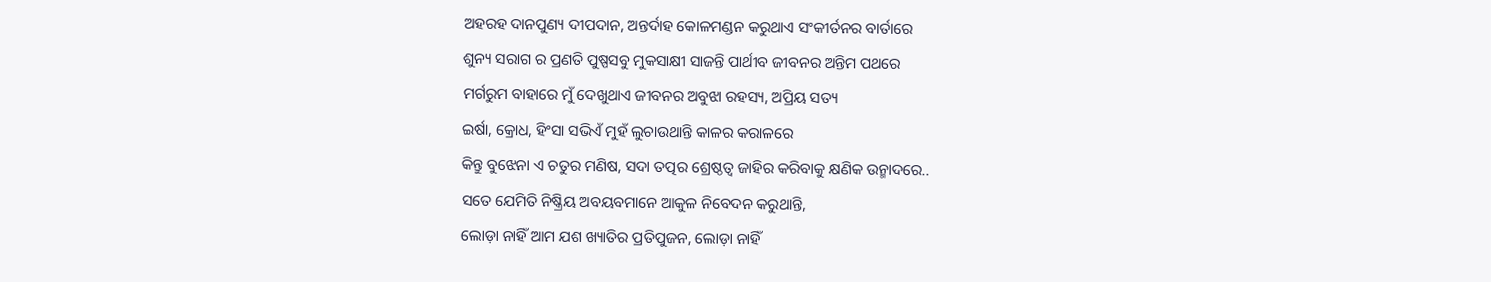ଅହରହ ଦାନପୁଣ୍ୟ ଦୀପଦାନ, ଅନ୍ତର୍ଦାହ କୋଳମଣ୍ଡନ କରୁଥାଏ ସଂକୀର୍ତନର ବାର୍ତାରେ
ଶୁନ୍ୟ ସରାଗ ର ପ୍ରଣତି ପୁଷ୍ପସବୁ ମୁକସାକ୍ଷୀ ସାଜନ୍ତି ପାର୍ଥୀବ ଜୀବନର ଅନ୍ତିମ ପଥରେ
ମର୍ଗରୁମ ବାହାରେ ମୁଁ ଦେଖୁଥାଏ ଜୀବନର ଅବୁଝା ରହସ୍ୟ, ଅପ୍ରିୟ ସତ୍ୟ
ଇର୍ଷା, କ୍ରୋଧ, ହିଂସା ସଭିଏଁ ମୁହଁ ଲୁଚାଉଥାନ୍ତି କାଳର କରାଳରେ
କିନ୍ତୁ ବୁଝେନା ଏ ଚତୁର ମଣିଷ, ସଦା ତତ୍ପର ଶ୍ରେଷ୍ଠତ୍ଵ ଜାହିର କରିବାକୁ କ୍ଷଣିକ ଉନ୍ମାଦରେ..
ସତେ ଯେମିତି ନିଷ୍କ୍ରିୟ ଅବୟବମାନେ ଆକୁଳ ନିବେଦନ କରୁଥାନ୍ତି,
ଲୋଡ଼ା ନାହିଁ ଆମ ଯଶ ଖ୍ୟାତିର ପ୍ରତିପୁଜନ, ଲୋଡ଼ା ନାହିଁ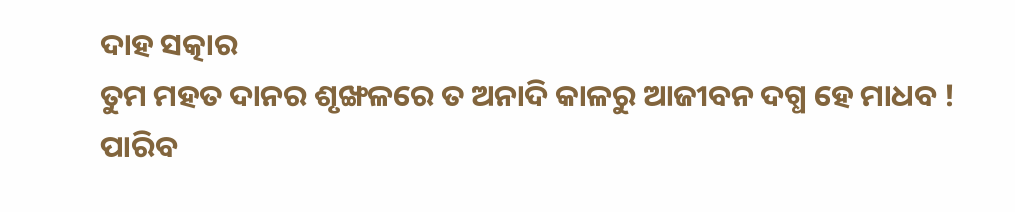ଦାହ ସତ୍କାର
ତୁମ ମହତ ଦାନର ଶୃଙ୍ଖଳରେ ତ ଅନାଦି କାଳରୁ ଆଜୀବନ ଦଗ୍ଧ ହେ ମାଧବ !
ପାରିବ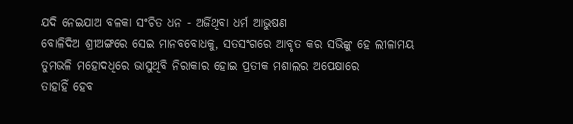ଯଦି ନେଇଯାଅ ବଳକା ସଂଚିତ ଧନ - ଅର୍ଜିଥିବା ଧର୍ମ ଆଭୁଷଣ
ବୋଳିଦିଅ ଶ୍ରୀଅଙ୍ଗରେ ସେଇ ମାନବବୋଧକୁ, ସତସଂଗରେ ଆବୃତ କର ସଭିଙ୍କୁ ହେ ଲୀଳାମୟ
ତୁମଭଳି ମହୋଦଧିରେ ଭାସୁଥିବି ନିରାକାର ହୋଇ ପ୍ରତୀକ ମଶାଲର ଅପେକ୍ଷାରେ
ତାହାହିଁ ହେବ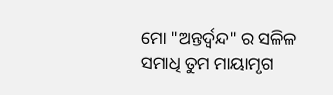ମୋ "ଅନ୍ତର୍ଦ୍ୱନ୍ଦ" ର ସଳିଳ ସମାଧି ତୁମ ମାୟାମୃଗ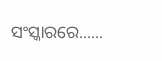ସଂସ୍କାରରେ......